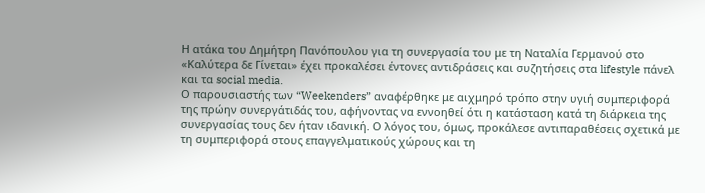Η ατάκα του Δημήτρη Πανόπουλου για τη συνεργασία του με τη Ναταλία Γερμανού στο «Καλύτερα δε Γίνεται» έχει προκαλέσει έντονες αντιδράσεις και συζητήσεις στα lifestyle πάνελ και τα social media.
Ο παρουσιαστής των “Weekenders” αναφέρθηκε με αιχμηρό τρόπο στην υγιή συμπεριφορά της πρώην συνεργάτιδάς του, αφήνοντας να εννοηθεί ότι η κατάσταση κατά τη διάρκεια της συνεργασίας τους δεν ήταν ιδανική. Ο λόγος του, όμως, προκάλεσε αντιπαραθέσεις σχετικά με τη συμπεριφορά στους επαγγελματικούς χώρους και τη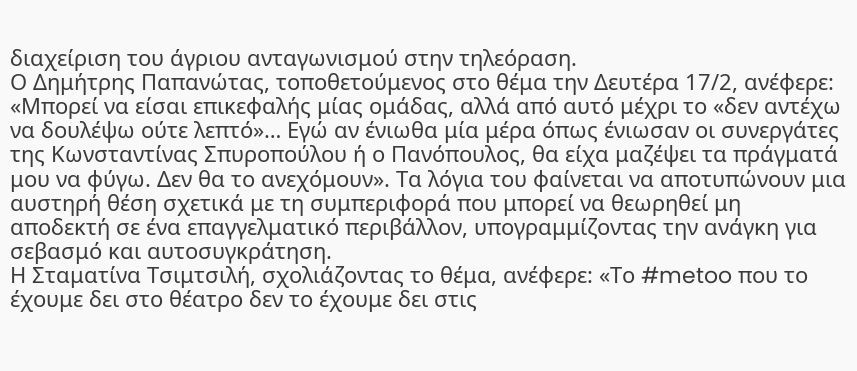διαχείριση του άγριου ανταγωνισμού στην τηλεόραση.
Ο Δημήτρης Παπανώτας, τοποθετούμενος στο θέμα την Δευτέρα 17/2, ανέφερε: «Μπορεί να είσαι επικεφαλής μίας ομάδας, αλλά από αυτό μέχρι το «δεν αντέχω να δουλέψω ούτε λεπτό»… Εγώ αν ένιωθα μία μέρα όπως ένιωσαν οι συνεργάτες της Κωνσταντίνας Σπυροπούλου ή ο Πανόπουλος, θα είχα μαζέψει τα πράγματά μου να φύγω. Δεν θα το ανεχόμουν». Τα λόγια του φαίνεται να αποτυπώνουν μια αυστηρή θέση σχετικά με τη συμπεριφορά που μπορεί να θεωρηθεί μη αποδεκτή σε ένα επαγγελματικό περιβάλλον, υπογραμμίζοντας την ανάγκη για σεβασμό και αυτοσυγκράτηση.
Η Σταματίνα Τσιμτσιλή, σχολιάζοντας το θέμα, ανέφερε: «Το #metoo που το έχουμε δει στο θέατρο δεν το έχουμε δει στις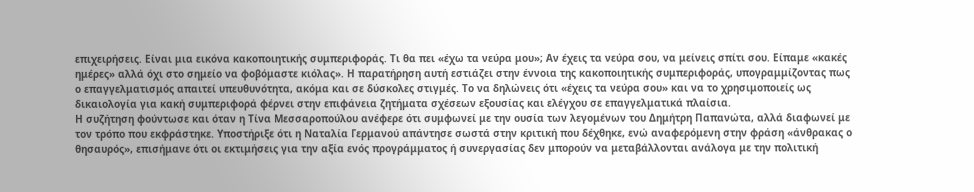επιχειρήσεις. Είναι μια εικόνα κακοποιητικής συμπεριφοράς. Τι θα πει «έχω τα νεύρα μου»; Αν έχεις τα νεύρα σου, να μείνεις σπίτι σου. Είπαμε «κακές ημέρες» αλλά όχι στο σημείο να φοβόμαστε κιόλας». Η παρατήρηση αυτή εστιάζει στην έννοια της κακοποιητικής συμπεριφοράς, υπογραμμίζοντας πως ο επαγγελματισμός απαιτεί υπευθυνότητα, ακόμα και σε δύσκολες στιγμές. Το να δηλώνεις ότι «έχεις τα νεύρα σου» και να το χρησιμοποιείς ως δικαιολογία για κακή συμπεριφορά φέρνει στην επιφάνεια ζητήματα σχέσεων εξουσίας και ελέγχου σε επαγγελματικά πλαίσια.
Η συζήτηση φούντωσε και όταν η Τίνα Μεσσαροπούλου ανέφερε ότι συμφωνεί με την ουσία των λεγομένων του Δημήτρη Παπανώτα, αλλά διαφωνεί με τον τρόπο που εκφράστηκε. Υποστήριξε ότι η Ναταλία Γερμανού απάντησε σωστά στην κριτική που δέχθηκε, ενώ αναφερόμενη στην φράση «άνθρακας ο θησαυρός», επισήμανε ότι οι εκτιμήσεις για την αξία ενός προγράμματος ή συνεργασίας δεν μπορούν να μεταβάλλονται ανάλογα με την πολιτική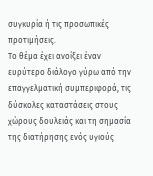συγκυρία ή τις προσωπικές προτιμήσεις.
Το θέμα έχει ανοίξει έναν ευρύτερο διάλογο γύρω από την επαγγελματική συμπεριφορά, τις δύσκολες καταστάσεις στους χώρους δουλειάς και τη σημασία της διατήρησης ενός υγιούς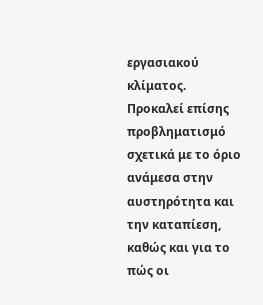εργασιακού κλίματος. Προκαλεί επίσης προβληματισμό σχετικά με το όριο ανάμεσα στην αυστηρότητα και την καταπίεση, καθώς και για το πώς οι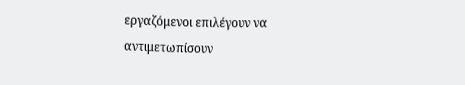εργαζόμενοι επιλέγουν να αντιμετωπίσουν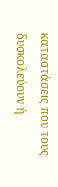καταστάσεις που τους δυσκολεύουν ή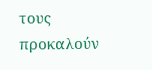τους προκαλούν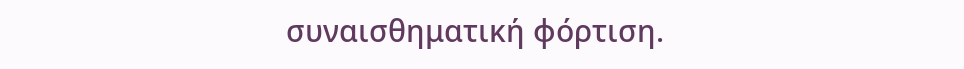συναισθηματική φόρτιση.